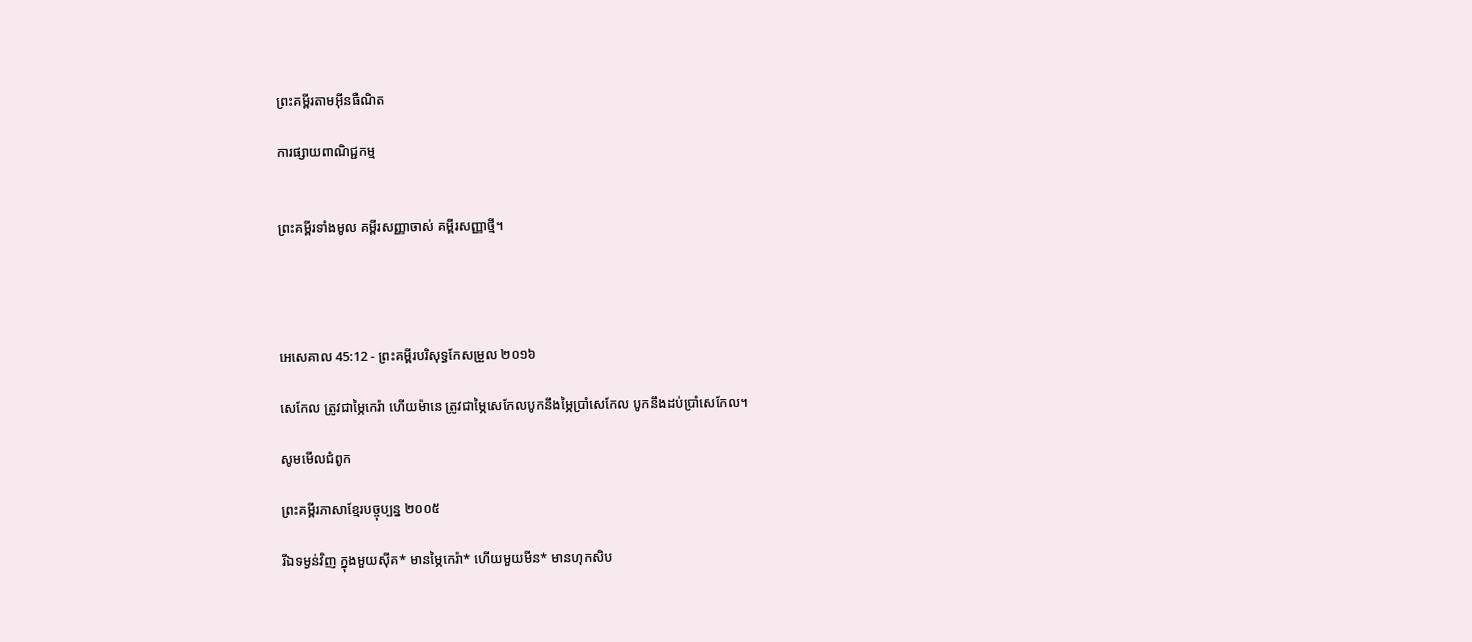ព្រះគម្ពីរតាមអ៊ីនធឺណិត

ការផ្សាយពាណិជ្ជកម្ម


ព្រះគម្ពីរទាំងមូល គម្ពីរសញ្ញាចាស់ គម្ពីរសញ្ញាថ្មី។




អេ‌សេ‌គាល 45:12 - ព្រះគម្ពីរបរិសុទ្ធកែសម្រួល ២០១៦

សេកែល ត្រូវជាម្ភៃកេរ៉ា ហើយម៉ានេ ត្រូវជាម្ភៃសេកែលបូកនឹងម្ភៃប្រាំសេកែល បូកនឹងដប់ប្រាំសេកែល។

សូមមើលជំពូក

ព្រះគម្ពីរភាសាខ្មែរបច្ចុប្បន្ន ២០០៥

រីឯទម្ងន់វិញ ក្នុងមួយស៊ីគ* មានម្ភៃកេរ៉ា* ហើយមួយមីន* មានហុក‌សិប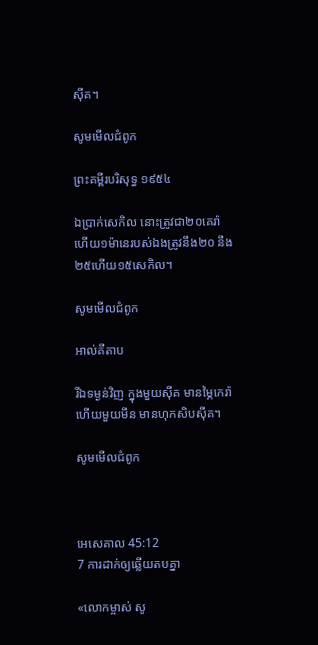ស៊ីគ។

សូមមើលជំពូក

ព្រះគម្ពីរបរិសុទ្ធ ១៩៥៤

ឯប្រាក់សេកិល នោះត្រូវជា២០គេរ៉ា ហើយ១ម៉ានេរបស់ឯងត្រូវនឹង២០ នឹង២៥ហើយ១៥សេកិល។

សូមមើលជំពូក

អាល់គីតាប

រីឯទម្ងន់វិញ ក្នុងមួយស៊ីគ មានម្ភៃកេរ៉ា ហើយមួយមីន មានហុក‌សិបស៊ីគ។

សូមមើលជំពូក



អេ‌សេ‌គាល 45:12
7 ការដាក់ឲ្យឆ្លើយតបគ្នា

«លោកម្ចាស់ សូ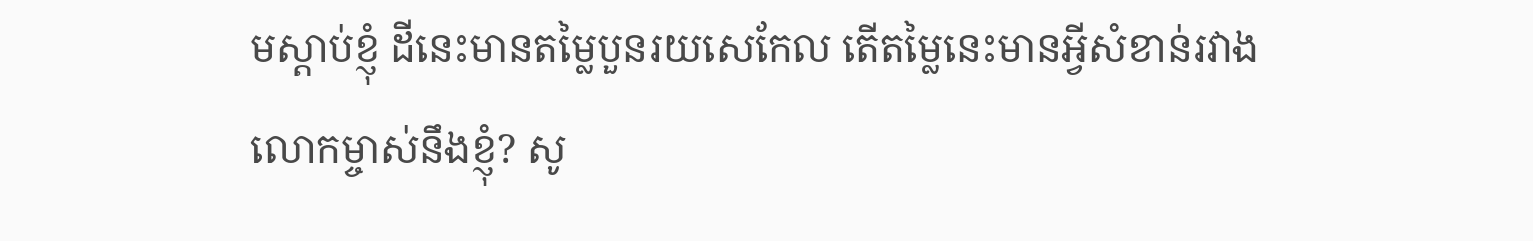មស្តាប់ខ្ញុំ ដីនេះមានតម្លៃបួនរយសេកែល តើតម្លៃនេះមានអ្វីសំខាន់រវាងលោកម្ចាស់នឹងខ្ញុំ? សូ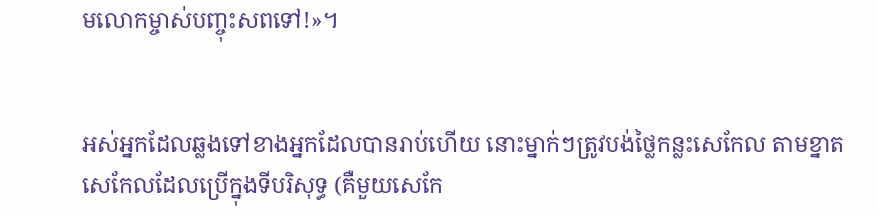មលោកម្ចាស់បញ្ចុះសពទៅ!»។


អស់អ្នកដែលឆ្លងទៅខាងអ្នកដែលបានរាប់ហើយ នោះម្នាក់ៗត្រូវបង់ថ្លៃកន្លះសេកែល តាមខ្នាតសេកែលដែលប្រើក្នុងទីបរិសុទ្ធ (គឺមួយសេកែ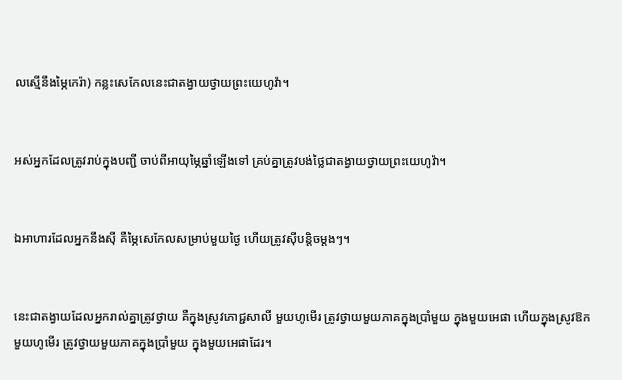លស្មើនឹងម្ភៃកេរ៉ា) កន្លះសេកែលនេះជាតង្វាយថ្វាយព្រះ‌យេហូវ៉ា។


អស់អ្នកដែលត្រូវរាប់ក្នុងបញ្ជី ចាប់ពីអាយុម្ភៃឆ្នាំឡើងទៅ គ្រប់គ្នាត្រូវបង់ថ្លៃជាតង្វាយថ្វាយព្រះ‌យេហូវ៉ា។


ឯអាហារដែលអ្នកនឹងស៊ី គឺម្ភៃសេកែលសម្រាប់មួយថ្ងៃ ហើយត្រូវស៊ីបន្តិចម្តងៗ។


នេះជាតង្វាយដែលអ្នករាល់គ្នាត្រូវថ្វាយ គឺក្នុងស្រូវភោជ្ជ‌សាលី មួយហូមើរ ត្រូវថ្វាយមួយភាគក្នុងប្រាំមួយ ក្នុងមួយអេផា ហើយក្នុងស្រូវឱកមួយហូមើរ ត្រូវថ្វាយមួយភាគក្នុងប្រាំមួយ ក្នុងមួយអេផាដែរ។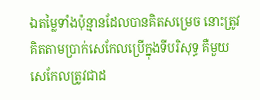ឯតម្លៃទាំងប៉ុន្មានដែលបានគិតសម្រេច នោះត្រូវគិតតាមប្រាក់សេកែលប្រើក្នុងទីបរិសុទ្ធ គឺមួយសេកែលត្រូវជាដ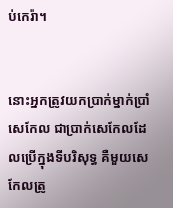ប់កេរ៉ា។


នោះអ្នកត្រូវយកប្រាក់ម្នាក់ប្រាំសេកែល ជាប្រាក់សេកែលដែលប្រើក្នុងទីបរិសុទ្ធ គឺមួយសេកែលត្រូ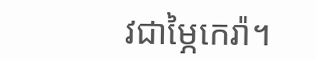វជាម្ភៃកេរ៉ា។